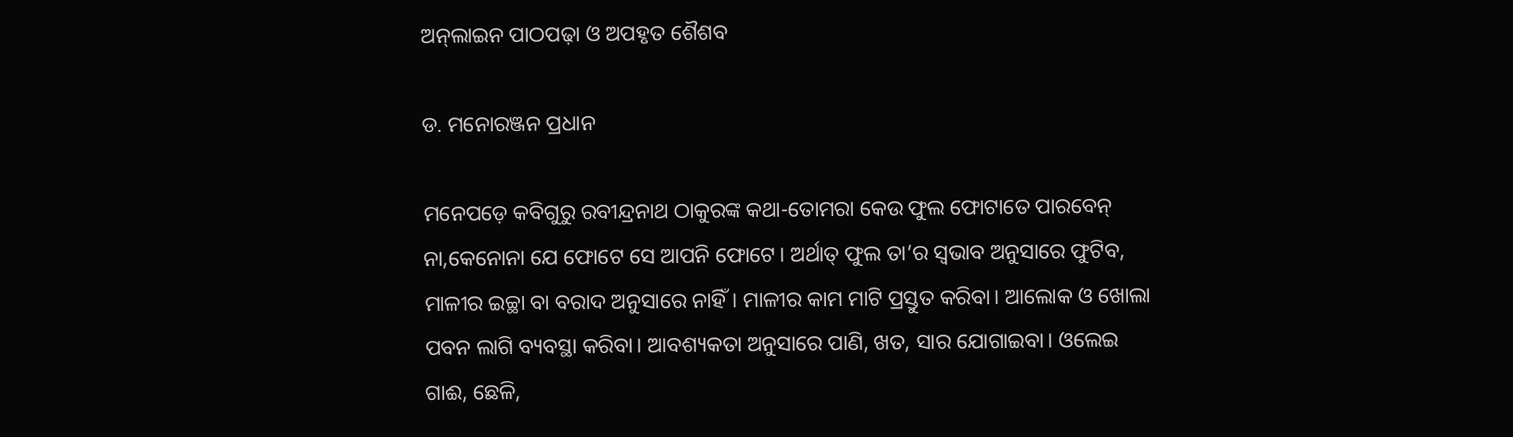ଅନ୍‌ଲାଇନ ପାଠପଢ଼ା ଓ ଅପହୃତ ଶୈଶବ

ଡ. ମନୋରଞ୍ଜନ ପ୍ରଧାନ

ମନେପଡ଼େ କବିଗୁରୁ ରବୀନ୍ଦ୍ରନାଥ ଠାକୁରଙ୍କ କଥା-ତୋମରା କେଉ ଫୁଲ ଫୋଟାତେ ପାରବେନ୍‌ ନା,କେନୋନା ଯେ ଫୋଟେ ସେ ଆପନି ଫୋଟେ। ଅର୍ଥାତ୍‌ ଫୁଲ ତା’ର ସ୍ବଭାବ ଅନୁସାରେ ଫୁଟିବ, ମାଳୀର ଇଚ୍ଛା ବା ବରାଦ ଅନୁସାରେ ନାହିଁ। ମାଳୀର କାମ ମାଟି ପ୍ରସ୍ତୁତ କରିବା। ଆଲୋକ ଓ ଖୋଲା ପବନ ଲାଗି ବ୍ୟବସ୍ଥା କରିବା। ଆବଶ୍ୟକତା ଅନୁସାରେ ପାଣି, ଖତ, ସାର ଯୋଗାଇବା। ଓଲେଇ ଗାଈ, ଛେଳି,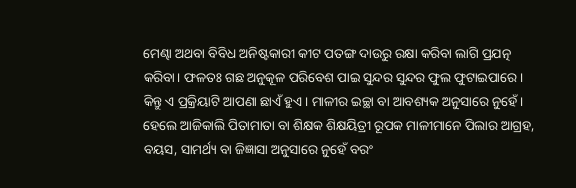ମେଣ୍ଢା ଅଥବା ବିବିଧ ଅନିଷ୍ଟକାରୀ କୀଟ ପତଙ୍ଗ ଦାଉରୁ ରକ୍ଷା କରିବା ଲାଗି ପ୍ରଯତ୍ନ କରିବା। ଫଳତଃ ଗଛ ଅନୁକୂଳ ପରିବେଶ ପାଇ ସୁନ୍ଦର ସୁନ୍ଦର ଫୁଲ ଫୁଟାଇପାରେ। କିନ୍ତୁ ଏ ପ୍ରକ୍ରିୟାଟି ଆପଣା ଛାଏଁ ହୁଏ। ମାଳୀର ଇଚ୍ଛା ବା ଆବଶ୍ୟକ ଅନୁସାରେ ନୁହେଁ। ହେଲେ ଆଜିକାଲି ପିତାମାତା ବା ଶିକ୍ଷକ ଶିକ୍ଷୟିତ୍ରୀ ରୂପକ ମାଳୀମାନେ ପିଲାର ଆଗ୍ରହ, ବୟସ, ସାମର୍ଥ୍ୟ ବା ଜିଜ୍ଞାସା ଅନୁସାରେ ନୁହେଁ ବରଂ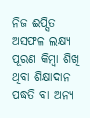ନିଜ ଈପ୍ସିତ ଅସଫଳ ଲକ୍ଷ୍ୟ ପୂରଣ କିମ୍ବା ଶିଖି ଥିବା ଶିକ୍ଷାଦାନ ପଦ୍ଧତି ବା ଅନ୍ୟ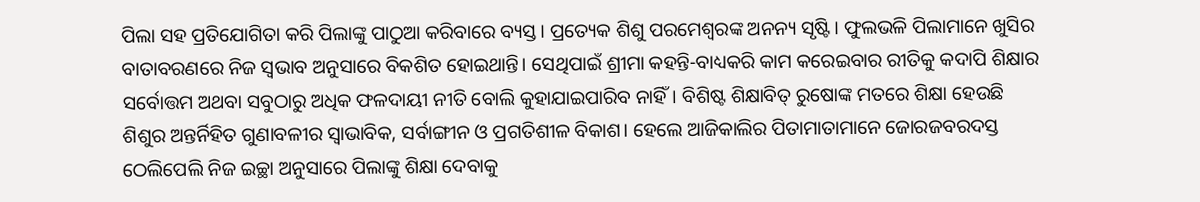ପିଲା ସହ ପ୍ରତିଯୋଗିତା କରି ପିଲାଙ୍କୁ ପାଠୁଆ କରିବାରେ ବ୍ୟସ୍ତ । ପ୍ରତ୍ୟେକ ଶିଶୁ ପରମେଶ୍ୱରଙ୍କ ଅନନ୍ୟ ସୃଷ୍ଟି। ଫୁଲଭଳି ପିଲାମାନେ ଖୁସିର ବାତାବରଣରେ ନିଜ ସ୍ବଭାବ ଅନୁସାରେ ବିକଶିତ ହୋଇଥାନ୍ତି। ସେଥିପାଇଁ ଶ୍ରୀମା କହନ୍ତି-ବାଧ୍ୟକରି କାମ କରେଇବାର ରୀତିକୁ କଦାପି ଶିକ୍ଷାର ସର୍ବୋତ୍ତମ ଅଥବା ସବୁଠାରୁ ଅଧିକ ଫଳଦାୟୀ ନୀତି ବୋଲି କୁହାଯାଇପାରିବ ନାହିଁ। ବିଶିଷ୍ଟ ଶିକ୍ଷାବିତ୍‌ ରୁଷୋଙ୍କ ମତରେ ଶିକ୍ଷା ହେଉଛି ଶିଶୁର ଅନ୍ତର୍ନିହିତ ଗୁଣାବଳୀର ସ୍ବାଭାବିକ, ସର୍ବାଙ୍ଗୀନ ଓ ପ୍ରଗତିଶୀଳ ବିକାଶ। ହେଲେ ଆଜିକାଲିର ପିତାମାତାମାନେ ଜୋରଜବରଦସ୍ତ ଠେଲିପେଲି ନିଜ ଇଚ୍ଛା ଅନୁସାରେ ପିଲାଙ୍କୁ ଶିକ୍ଷା ଦେବାକୁ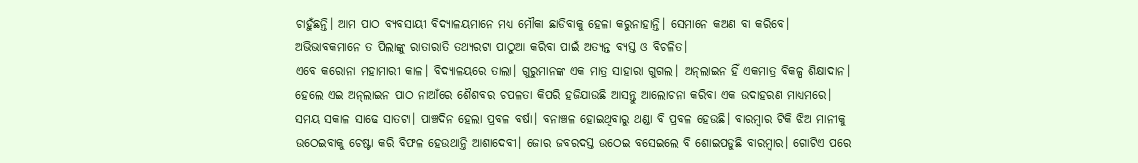ଚାହୁଁଛନ୍ତି। ଆମ ପାଠ ବ୍ୟବସାୟୀ ବିଦ୍ୟାଳୟମାନେ ମଧ୍ୟ ମୌକା ଛାଡିବାକୁ ହେଳା କରୁନାହାନ୍ତି। ସେମାନେ କଅଣ ବା କରିବେ। ଅଭିଭାବକମାନେ ତ ପିଲାଙ୍କୁ ରାତାରାତି ତଥ୍ୟରଟା ପାଠୁଆ କରିବା ପାଇଁ ଅତ୍ୟନ୍ତ ବ୍ୟସ୍ତ ଓ ବିଚଳିତ।
ଏବେ କରୋନା ମହାମାରୀ କାଳ। ବିଦ୍ୟାଳୟରେ ତାଲା। ଗୁରୁମାନଙ୍କ ଏକ ମାତ୍ର ସାହାରା ଗୁଗଲ। ଅନ୍‌ଲାଇନ ହିଁ ଏକମାତ୍ର ବିକଳ୍ପ ଶିକ୍ଷାଦାନ। ହେଲେ ଏଇ ଅନ୍‌ଲାଇନ ପାଠ ନାଆଁରେ ଶୈଶବର ଚପଳତା କିପରି ହଜିଯାଉଛି ଆସନ୍ତୁ ଆଲୋଚନା କରିବା ଏକ ଉଦାହରଣ ମାଧ୍ୟମରେ।
ସମୟ ସକାଳ ସାଢେ ସାତଟା। ପାଞ୍ଚଦିନ ହେଲା ପ୍ରବଳ ବର୍ଷା। ବନାଞ୍ଚଳ ହୋଇଥିବାରୁ ଥଣ୍ଡା ବି ପ୍ରବଳ ହେଉଛି। ବାରମ୍ବାର ଟିକି ଝିଅ ମାନୀକୁ ଉଠେଇବାକୁ ଚେଷ୍ଟା କରି ବିଫଳ ହେଉଥାନ୍ତି ଆଶାଦେବୀ। ଜୋର ଜବରଦସ୍ତ ଉଠେଇ ବସେଇଲେ ବି ଶୋଇପଡୁଛି ବାରମ୍ବାର। ଗୋଟିଏ ପରେ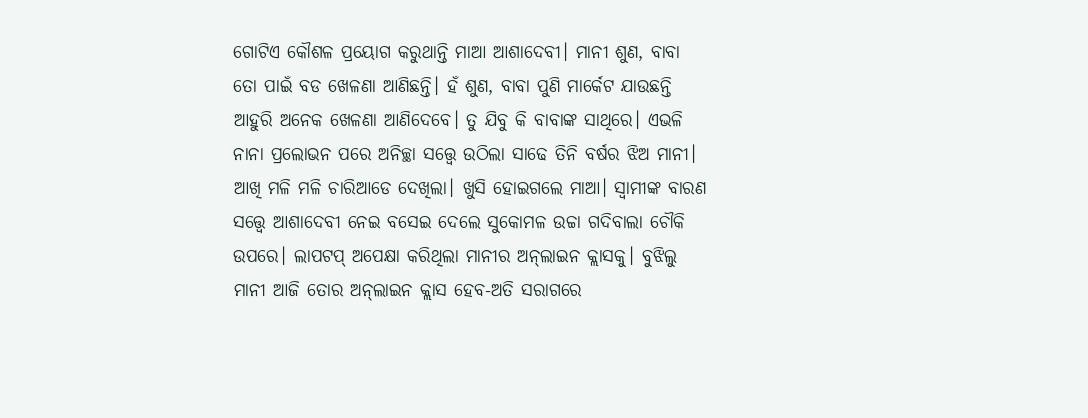ଗୋଟିଏ କୌଶଳ ପ୍ରୟୋଗ କରୁଥାନ୍ତି ମାଆ ଆଶାଦେବୀ। ମାନୀ ଶୁଣ, ବାବା ତୋ ପାଇଁ ବଡ ଖେଳଣା ଆଣିଛନ୍ତି। ହଁ ଶୁଣ, ବାବା ପୁଣି ମାର୍କେଟ ଯାଉଛନ୍ତି ଆହୁରି ଅନେକ ଖେଳଣା ଆଣିଦେବେ। ତୁ ଯିବୁ କି ବାବାଙ୍କ ସାଥିରେ। ଏଭଳି ନାନା ପ୍ରଲୋଭନ ପରେ ଅନିଚ୍ଛା ସତ୍ତ୍ୱେ ଉଠିଲା ସାଢେ ତିନି ବର୍ଷର ଝିଅ ମାନୀ। ଆଖି ମଳି ମଳି ଚାରିଆଡେ ଦେଖିଲା। ଖୁସି ହୋଇଗଲେ ମାଆ। ସ୍ବାମୀଙ୍କ ବାରଣ ସତ୍ତ୍ୱେ ଆଶାଦେବୀ ନେଇ ବସେଇ ଦେଲେ ସୁକୋମଳ ଉଚ୍ଚା ଗଦିବାଲା ଚୌକି ଉପରେ। ଲାପଟପ୍‌ ଅପେକ୍ଷା କରିଥିଲା ମାନୀର ଅନ୍‌ଲାଇନ କ୍ଲାସକୁ। ବୁଝିଲୁ ମାନୀ ଆଜି ତୋର ଅନ୍‌ଲାଇନ କ୍ଲାସ ହେବ-ଅତି ସରାଗରେ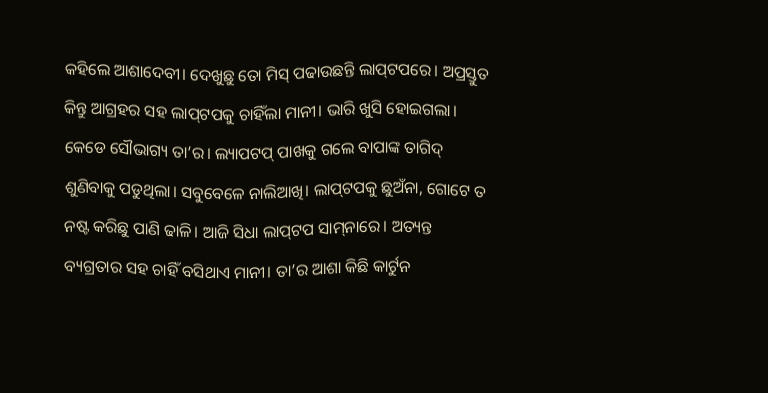କହିଲେ ଆଶାଦେବୀ। ଦେଖୁଛୁ ତୋ ମିସ୍‌ ପଢାଉଛନ୍ତି ଲାପ୍‌ଟପରେ। ଅପ୍ରସ୍ତୁତ କିନ୍ତୁ ଆଗ୍ରହର ସହ ଲାପ୍‌ଟପକୁ ଚାହିଁଲା ମାନୀ। ଭାରି ଖୁସି ହୋଇଗଲା। କେଡେ ସୌଭାଗ୍ୟ ତା’ର। ଲ୍ୟାପଟପ୍‌ ପାଖକୁ ଗଲେ ବାପାଙ୍କ ତାଗିଦ୍‌ ଶୁଣିବାକୁ ପଡୁଥିଲା। ସବୁବେଳେ ନାଲିଆଖି। ଲାପ୍‌ଟପକୁ ଛୁଅଁନା, ଗୋଟେ ତ ନଷ୍ଟ କରିଛୁ ପାଣି ଢାଳି। ଆଜି ସିଧା ଲାପ୍‌ଟପ ସାମ୍‌ନାରେ। ଅତ୍ୟନ୍ତ ବ୍ୟଗ୍ରତାର ସହ ଚାହିଁ ବସିଥାଏ ମାନୀ। ତା’ର ଆଶା କିଛି କାର୍ଟୁନ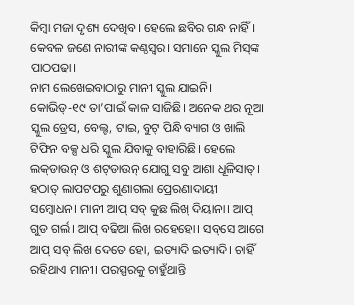କିମ୍ବା ମଜା ଦୃଶ୍ୟ ଦେଖିବ। ହେଲେ ଛବିର ଗନ୍ଧ ନାହିଁ। କେବଳ ଜଣେ ନାରୀଙ୍କ କଣ୍ଠସ୍ବର। ସମାନେ ସ୍କୁଲ ମିସ୍‌ଙ୍କ ପାଠପଢା।
ନାମ ଲେଖେଇବାଠାରୁ ମାନୀ ସ୍କୁଲ ଯାଇନି। କୋଭିଡ୍‌-୧୯ ତା’ପାଇଁ କାଳ ସାଜିଛି। ଅନେକ ଥର ନୂଆ ସ୍କୁଲ ଡ୍ରେସ, ବେଲ୍ଟ, ଟାଇ, ବୁଟ୍‌ ପିନ୍ଧି ବ୍ୟାଗ ଓ ଖାଲି ଟିଫିନ ବକ୍ସ ଧରି ସ୍କୁଲ ଯିବାକୁ ବାହାରିଛି। ହେଲେ ଲକ୍‌ଡାଉନ୍‌ ଓ ଶଟ୍‌ଡାଉନ୍‌ ଯୋଗୁ ସବୁ ଆଶା ଧୂଳିସାତ୍‌। ହଠାତ୍‌ ଲାପଟପରୁ ଶୁଣାଗଲା ପ୍ରେରଣାଦାୟୀ ସମ୍ବୋଧନ। ମାନୀ ଆପ୍‌ ସବ୍‌ କୁଛ ଲିଖ୍‌ ଦିୟାନା। ଆପ୍‌ ଗୁଡ ଗର୍ଲ। ଆପ୍‌ ବଢିଆ ଲିଖ ରହେହୋ। ସବ୍‌ସେ ଆଗେ ଆପ୍‌ ସବ୍‌ ଲିଖ ଦେତେ ହୋ, ଇତ୍ୟାଦି ଇତ୍ୟାଦି। ଚାହିଁ ରହିଥାଏ ମାନୀ। ପରସ୍ପରକୁ ଚାହୁଁଥାନ୍ତି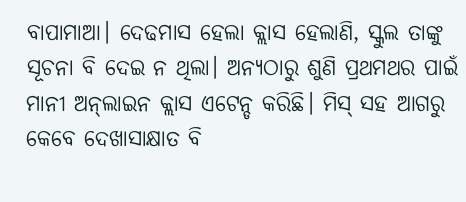ବାପାମାଆ। ଦେଢମାସ ହେଲା କ୍ଲାସ ହେଲାଣି, ସ୍କୁଲ ତାଙ୍କୁ ସୂଚନା ବି ଦେଇ ନ ଥିଲା। ଅନ୍ୟଠାରୁ ଶୁଣି ପ୍ରଥମଥର ପାଇଁ ମାନୀ ଅନ୍‌ଲାଇନ କ୍ଲାସ ଏଟେନ୍ଡ କରିଛି। ମିସ୍‌ ସହ ଆଗରୁ କେବେ ଦେଖାସାକ୍ଷାତ ବି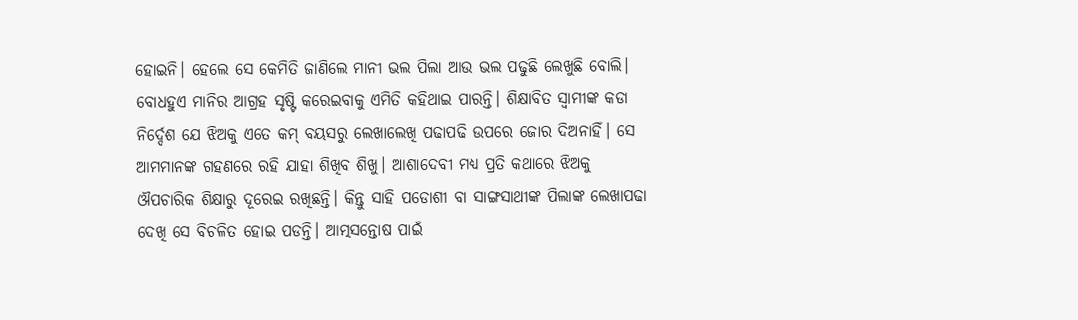ହୋଇନି। ହେଲେ ସେ କେମିତି ଜାଣିଲେ ମାନୀ ଭଲ ପିଲା ଆଉ ଭଲ ପଢୁଛି ଲେଖୁଛି ବୋଲି। ବୋଧହୁଏ ମାନିର ଆଗ୍ରହ ସୃଷ୍ଟି କରେଇବାକୁ ଏମିତି କହିଥାଇ ପାରନ୍ତି। ଶିକ୍ଷାବିତ ସ୍ବାମୀଙ୍କ କଡା ନିର୍ଦ୍ଦେଶ ଯେ ଝିଅକୁ ଏତେ କମ୍‌ ବୟସରୁ ଲେଖାଲେଖି ପଢାପଢି ଉପରେ ଜୋର ଦିଅନାହିଁ। ସେ ଆମମାନଙ୍କ ଗହଣରେ ରହି ଯାହା ଶିଖିବ ଶିଖୁ। ଆଶାଦେବୀ ମଧ୍ୟ ପ୍ରତି କଥାରେ ଝିଅକୁ ଔପଚାରିକ ଶିକ୍ଷାରୁ ଦୂରେଇ ରଖିଛନ୍ତି। କିନ୍ତୁ ସାହି ପଡୋଶୀ ବା ସାଙ୍ଗସାଥୀଙ୍କ ପିଲାଙ୍କ ଲେଖାପଢା ଦେଖି ସେ ବିଚଳିତ ହୋଇ ପଡନ୍ତି। ଆତ୍ମସନ୍ତୋଷ ପାଇଁ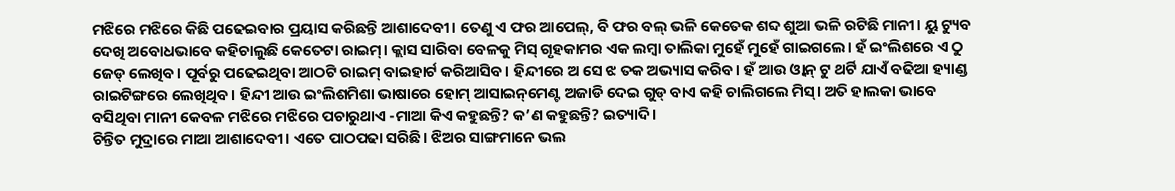ମଝିରେ ମଝିରେ କିଛି ପଢେଇବାର ପ୍ରୟାସ କରିଛନ୍ତି ଆଶାଦେବୀ। ତେଣୁ ଏ ଫର ଆପେଲ୍‌, ବି ଫର ବଲ୍‌ ଭଳି କେତେକ ଶବ୍ଦ ଶୁଆ ଭଳି ରଟିଛି ମାନୀ। ୟୁ ଟ୍ୟୁବ ଦେଖି ଅବୋଧଭାବେ କହିଚାଲୁଛି କେତେଟା ରାଇମ୍‌। କ୍ଲାସ ସାରିବା ବେଳକୁ ମିସ୍‌ ଗୃହକାମର ଏକ ଲମ୍ବା ତାଲିକା ମୁହେଁ ମୁହେଁ ଗାଇଗଲେ। ହଁ ଇଂଲିଶରେ ଏ ଠୁ ଜେଡ୍‌ ଲେଖିବ। ପୂର୍ବରୁ ପଢେଇଥିବା ଆଠଟି ରାଇମ୍‌ ବାଇହାର୍ଟ କରିଆସିବ। ହିନ୍ଦୀରେ ଅ ସେ ଝ ତକ ଅଭ୍ୟାସ କରିବ। ହଁ ଆଉ ଓ୍ବାନ୍‌ ଟୁ ଥର୍ଟି ଯାଏଁ ବଢିଆ ହ୍ୟାଣ୍ଡ ରାଇଟିଙ୍ଗରେ ଲେଖିଥିବ। ହିନ୍ଦୀ ଆଉ ଇଂଲିଶମିଶା ଭାଷାରେ ହୋମ୍‌ ଆସାଇନ୍‌ମେଣ୍ଟ ଅଜାଡି ଦେଇ ଗୁଡ୍‌ ବାଏ କହି ଚାଲିଗଲେ ମିସ୍‌। ଅତି ହାଲକା ଭାବେ ବସିଥିବା ମାନୀ କେବଳ ମଝିରେ ମଝିରେ ପଚାରୁଥାଏ -ମାଆ କିଏ କହୁଛନ୍ତି? କ’ଣ କହୁଛନ୍ତି? ଇତ୍ୟାଦି।
ଚିନ୍ତିତ ମୁଦ୍ରାରେ ମାଆ ଆଶାଦେବୀ। ଏତେ ପାଠପଢା ସରିଛି। ଝିଅର ସାଙ୍ଗମାନେ ଭଲ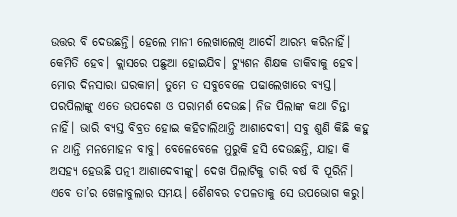ଉତ୍ତର ବି ଦେଉଛନ୍ତି। ହେଲେ ମାନୀ ଲେଖାଲେଖି ଆଦୌ ଆରମ୍ଭ କରିନାହିଁ। କେମିତି ହେବ। କ୍ଲାସରେ ପଛୁଆ ହୋଇଯିବ। ଟ୍ୟୁଶନ ଶିକ୍ଷକ ଡାକିବାକୁ ହେବ। ମୋର ଦିନସାରା ଘରକାମ। ତୁମେ ତ ସବୁବେଳେ ପଢାଲେଖାରେ ବ୍ୟସ୍ତ। ପରପିଲାଙ୍କୁ ଏତେ ଉପଦେଶ ଓ ପରାମର୍ଶ ଦେଉଛ। ନିଜ ପିଲାଙ୍କ କଥା ଚିନ୍ତା ନାହିଁ। ଭାରି ବ୍ୟସ୍ତ ବିବ୍ରତ ହୋଇ କହିଚାଲିଥାନ୍ତି ଆଶାଦେବୀ। ସବୁ ଶୁଣି କିଛି କହୁ ନ ଥାନ୍ତି ମନମୋହନ ବାବୁ। ବେଳେବେଳେ ମୁରୁକି ହସି ଦେଉଛନ୍ତି, ଯାହା କି ଅସହ୍ୟ ହେଉଛି ପତ୍ନୀ ଆଶାଦେବୀଙ୍କୁ। ଦେଖ ପିଲାଟିକୁ ଚାରି ବର୍ଷ ବି ପୂରିନି। ଏବେ ତା’ର ଖେଳାବୁଲାର ସମୟ। ଶୈଶବର ଚପଳତାକୁ ସେ ଉପଭୋଗ କରୁ।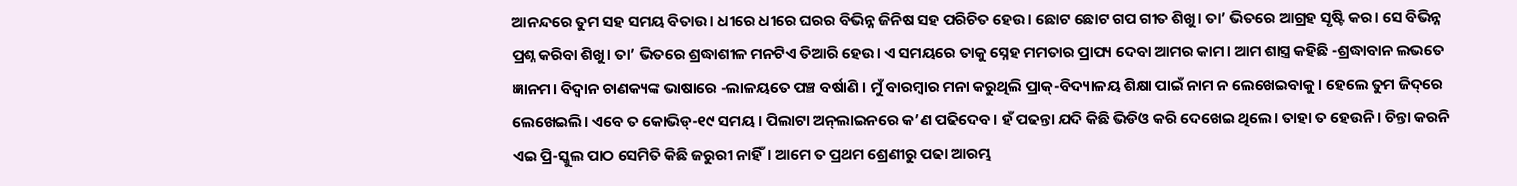ଆନନ୍ଦରେ ତୁମ ସହ ସମୟ ବିତାଉ। ଧୀରେ ଧୀରେ ଘରର ବିଭିନ୍ନ ଜିନିଷ ସହ ପରିଚିତ ହେଉ। ଛୋଟ ଛୋଟ ଗପ ଗୀତ ଶିଖୁ। ତା’ ଭିତରେ ଆଗ୍ରହ ସୃଷ୍ଟି କର। ସେ ବିଭିନ୍ନ ପ୍ରଶ୍ନ କରିବା ଶିଖୁ। ତା’ ଭିତରେ ଶ୍ରଦ୍ଧାଶୀଳ ମନଟିଏ ତିଆରି ହେଉ। ଏ ସମୟରେ ତାକୁ ସ୍ନେହ ମମତାର ପ୍ରାପ୍ୟ ଦେବା ଆମର କାମ। ଆମ ଶାସ୍ତ୍ର କହିଛି -ଶ୍ରଦ୍ଧାବାନ ଲଭତେ ଜ୍ଞାନମ। ବିଦ୍ୱାନ ଚାଣକ୍ୟଙ୍କ ଭାଷାରେ -ଲାଳୟତେ ପଞ୍ଚ ବର୍ଷାଣି । ମୁଁ ବାରମ୍ବାର ମନା କରୁଥିଲି ପ୍ରାକ୍‌-ବିଦ୍ୟାଳୟ ଶିକ୍ଷା ପାଇଁ ନାମ ନ ଲେଖେଇବାକୁ। ହେଲେ ତୁମ ଜିଦ୍‌ରେ ଲେଖେଇଲି। ଏବେ ତ କୋଭିଡ୍‌-୧୯ ସମୟ। ପିଲାଟା ଅନ୍‌ଲାଇନରେ କ’ଣ ପଢିଦେବ। ହଁ ପଢନ୍ତା ଯଦି କିଛି ଭିଡିଓ କରି ଦେଖେଇ ଥିଲେ। ତାହା ତ ହେଉନି। ଚିନ୍ତା କରନି ଏଇ ପ୍ରି-ସ୍କୁଲ ପାଠ ସେମିତି କିଛି ଜରୁରୀ ନାହିଁ। ଆମେ ତ ପ୍ରଥମ ଶ୍ରେଣୀରୁ ପଢା ଆରମ୍ଭ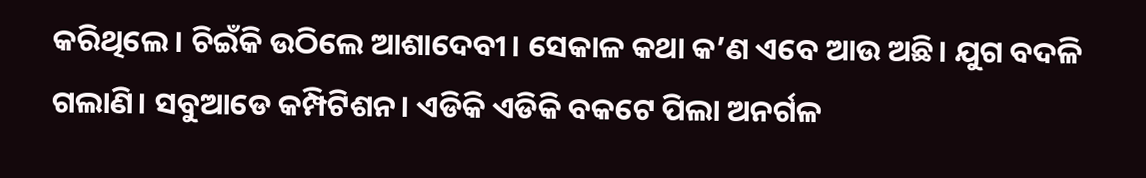କରିଥିଲେ। ଚିଇଁକି ଉଠିଲେ ଆଶାଦେବୀ। ସେକାଳ କଥା କ’ଣ ଏବେ ଆଉ ଅଛି। ଯୁଗ ବଦଳି ଗଲାଣି। ସବୁଆଡେ କମ୍ପିଟିଶନ। ଏଡିକି ଏଡିକି ବକଟେ ପିଲା ଅନର୍ଗଳ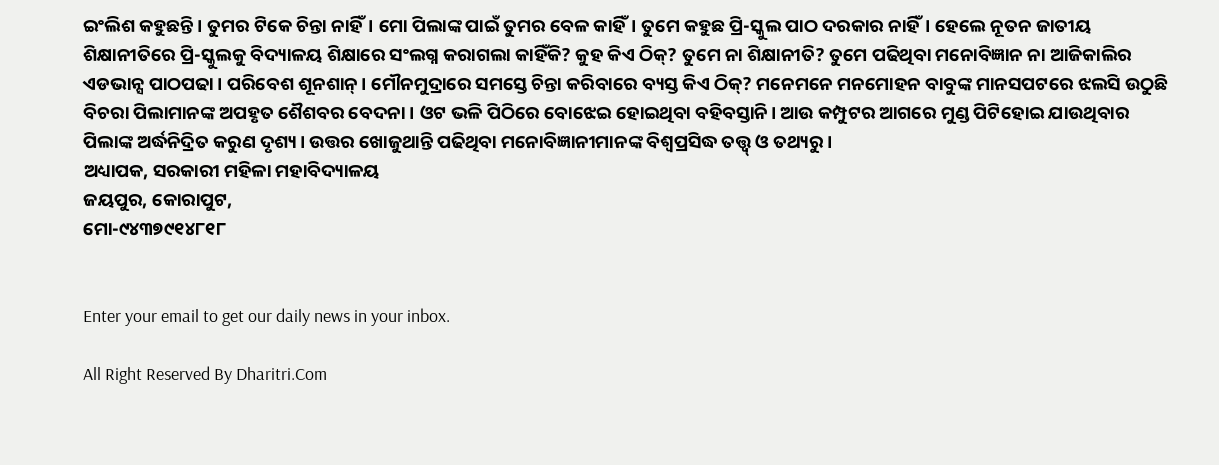ଇଂଲିଶ କହୁଛନ୍ତି। ତୁମର ଟିକେ ଚିନ୍ତା ନାହିଁ। ମୋ ପିଲାଙ୍କ ପାଇଁ ତୁମର ବେଳ କାହିଁ। ତୁମେ କହୁଛ ପ୍ରି-ସ୍କୁଲ ପାଠ ଦରକାର ନାହିଁ। ହେଲେ ନୂତନ ଜାତୀୟ ଶିକ୍ଷାନୀତିରେ ପ୍ରି-ସ୍କୁଲକୁ ବିଦ୍ୟାଳୟ ଶିକ୍ଷାରେ ସଂଲଗ୍ନ କରାଗଲା କାହିଁକି? କୁହ କିଏ ଠିକ୍‌? ତୁମେ ନା ଶିକ୍ଷାନୀତି? ତୁମେ ପଢିଥିବା ମନୋବିଜ୍ଞାନ ନା ଆଜିକାଲିର ଏଡଭାନ୍ସ ପାଠପଢା। ପରିବେଶ ଶୂନଶାନ୍‌। ମୌନମୁଦ୍ରାରେ ସମସ୍ତେ ଚିନ୍ତା କରିବାରେ ବ୍ୟସ୍ତ କିଏ ଠିକ୍‌? ମନେମନେ ମନମୋହନ ବାବୁଙ୍କ ମାନସପଟରେ ଝଲସି ଉଠୁଛି ବିଚରା ପିଲାମାନଙ୍କ ଅପହୃତ ଶୈଶବର ବେଦନା। ଓଟ ଭଳି ପିଠିରେ ବୋଝେଇ ହୋଇଥିବା ବହିବସ୍ତାନି। ଆଉ କମ୍ପୁଟର ଆଗରେ ମୁଣ୍ଡ ପିଟିହୋଇ ଯାଉଥିବାର ପିଲାଙ୍କ ଅର୍ଦ୍ଧନିଦ୍ରିତ କରୁଣ ଦୃଶ୍ୟ। ଉତ୍ତର ଖୋଜୁଥାନ୍ତି ପଢିଥିବା ମନୋବିଜ୍ଞାନୀମାନଙ୍କ ବିଶ୍ୱପ୍ରସିଦ୍ଧ ତତ୍ତ୍ୱ୍‌ ଓ ତଥ୍ୟରୁ।
ଅଧ୍ୟାପକ, ସରକାରୀ ମହିଳା ମହାବିଦ୍ୟାଳୟ
ଜୟପୁର, କୋରାପୁଟ,
ମୋ-୯୪୩୭୯୧୪୮୧୮


Enter your email to get our daily news in your inbox.

All Right Reserved By Dharitri.Com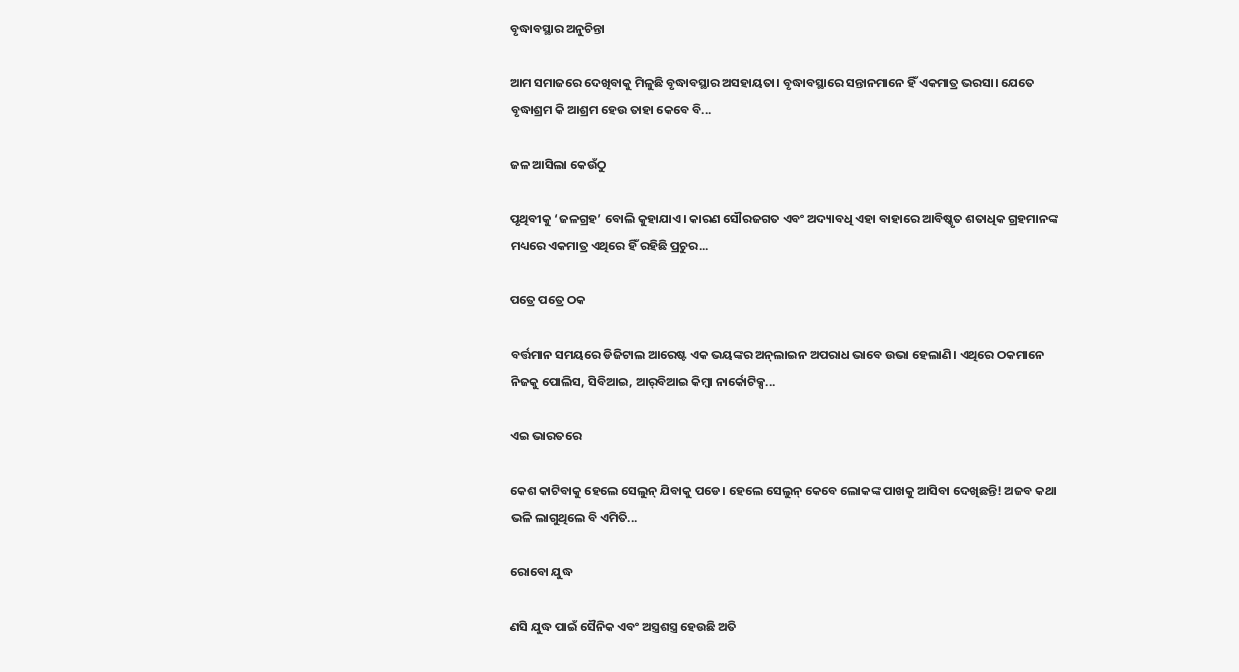ବୃଦ୍ଧାବସ୍ଥାର ଅନୁଚିନ୍ତା

ଆମ ସମାଜରେ ଦେଖିବାକୁ ମିଳୁଛି ବୃଦ୍ଧାବସ୍ଥାର ଅସହାୟତା। ବୃଦ୍ଧାବସ୍ଥାରେ ସନ୍ତାନମାନେ ହିଁ ଏକମାତ୍ର ଭରସା। ଯେତେ ବୃଦ୍ଧାଶ୍ରମ କି ଆଶ୍ରମ ହେଉ ତାହା କେବେ ବି...

ଜଳ ଆସିଲା କେଉଁଠୁ

ପୃଥିବୀକୁ ‘ଜଳଗ୍ରହ’ ବୋଲି କୁହାଯାଏ। କାରଣ ସୌରଜଗତ ଏବଂ ଅଦ୍ୟାବଧି ଏହା ବାହାରେ ଆବିଷ୍କୃତ ଶତାଧିକ ଗ୍ରହମାନଙ୍କ ମଧ୍ୟରେ ଏକମାତ୍ର ଏଥିରେ ହିଁ ରହିଛି ପ୍ରଚୁର...

ପତ୍ରେ ପତ୍ରେ ଠକ

ବର୍ତ୍ତମାନ ସମୟରେ ଡିଜିଟାଲ ଆରେଷ୍ଟ ଏକ ଭୟଙ୍କର ଅନ୍‌ଲାଇନ ଅପରାଧ ଭାବେ ଉଭା ହେଲାଣି। ଏଥିରେ ଠକମାନେ ନିଜକୁ ପୋଲିସ, ସିବିଆଇ, ଆର୍‌ବିଆଇ କିମ୍ବା ନାର୍କୋଟିକ୍ସ...

ଏଇ ଭାରତରେ

କେଶ କାଟିବାକୁ ହେଲେ ସେଲୁନ୍‌ ଯିବାକୁ ପଡେ। ହେଲେ ସେଲୁନ୍‌ କେବେ ଲୋକଙ୍କ ପାଖକୁ ଆସିବା ଦେଖିଛନ୍ତି! ଅଜବ କଥା ଭଳି ଲାଗୁଥିଲେ ବି ଏମିତି...

ରୋବୋ ଯୁଦ୍ଧ

ଣସି ଯୁଦ୍ଧ ପାଇଁ ସୈନିକ ଏବଂ ଅସ୍ତ୍ରଶସ୍ତ୍ର ହେଉଛି ଅତି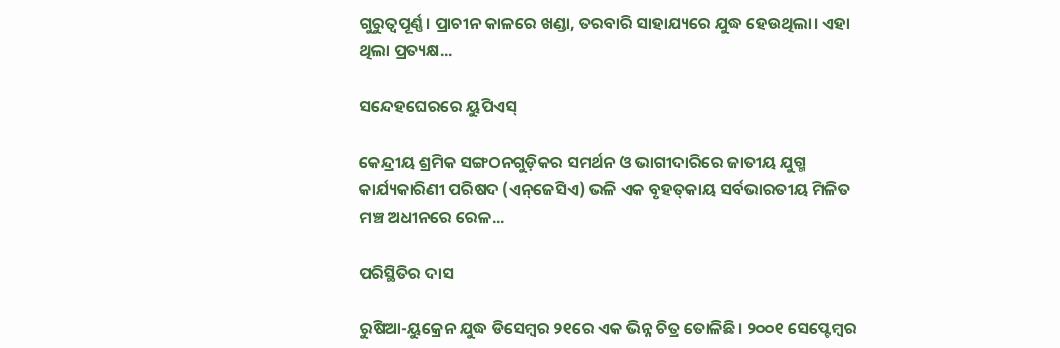ଗୁରୁତ୍ୱପୂର୍ଣ୍ଣ। ପ୍ରାଚୀନ କାଳରେ ଖଣ୍ଡା, ତରବାରି ସାହାଯ୍ୟରେ ଯୁଦ୍ଧ ହେଉଥିଲା। ଏହା ଥିଲା ପ୍ରତ୍ୟକ୍ଷ...

ସନ୍ଦେହଘେରରେ ୟୁପିଏସ୍‌

କେନ୍ଦ୍ରୀୟ ଶ୍ରମିକ ସଙ୍ଗଠନଗୁଡ଼ିକର ସମର୍ଥନ ଓ ଭାଗୀଦାରିରେ ଜାତୀୟ ଯୁଗ୍ମ କାର୍ଯ୍ୟକାରିଣୀ ପରିଷଦ (ଏନ୍‌ଜେସିଏ) ଭଳି ଏକ ବୃହତ୍‌କାୟ ସର୍ବଭାରତୀୟ ମିଳିତ ମଞ୍ଚ ଅଧୀନରେ ରେଳ...

ପରିସ୍ଥିତିର ଦାସ

ରୁଷିଆ-ୟୁକ୍ରେନ ଯୁଦ୍ଧ ଡିସେମ୍ବର ୨୧ରେ ଏକ ଭିନ୍ନ ଚିତ୍ର ତୋଳିଛି। ୨୦୦୧ ସେପ୍ଟେମ୍ବର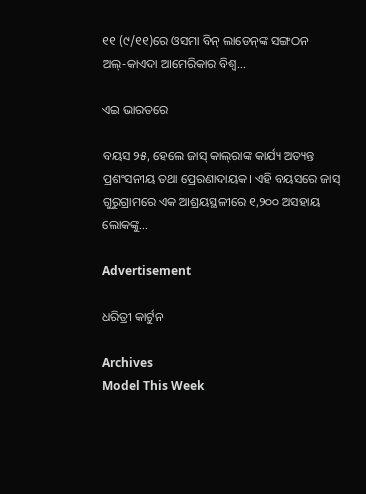୧୧ (୯/୧୧)ରେ ଓସମା ବିନ୍‌ ଲାଡେନ୍‌ଙ୍କ ସଙ୍ଗଠନ ଅଲ୍‌-କାଏଦା ଆମେରିକାର ବିଶ୍ୱ...

ଏଇ ଭାରତରେ

ବୟସ ୨୫, ହେଲେ ଜାସ୍‌ କାଲ୍‌ରାଙ୍କ କାର୍ଯ୍ୟ ଅତ୍ୟନ୍ତ ପ୍ରଶଂସନୀୟ ତଥା ପ୍ରେରଣାଦାୟକ। ଏହି ବୟସରେ ଜାସ୍‌ ଗୁରୁଗ୍ରାମରେ ଏକ ଆଶ୍ରୟସ୍ଥଳୀରେ ୧,୨୦୦ ଅସହାୟ ଲୋକଙ୍କୁ...

Advertisement

ଧରିତ୍ରୀ କାର୍ଟୁନ

Archives
Model This Week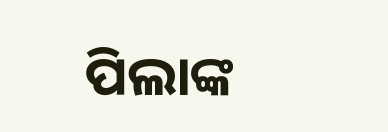ପିଲାଙ୍କ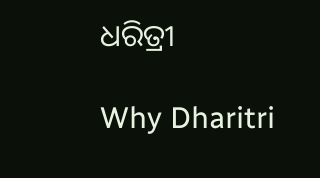ଧରିତ୍ରୀ

Why Dharitri